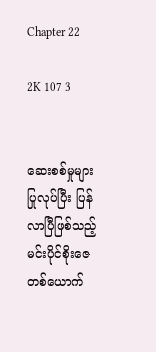Chapter 22

2K 107 3


ဆေးစစ်မှုများ ပြုလုပ်ပြီး ပြန်လာပြီဖြစ်သည့် မင်းပိုင်စိုးဇေတစ်ယောက်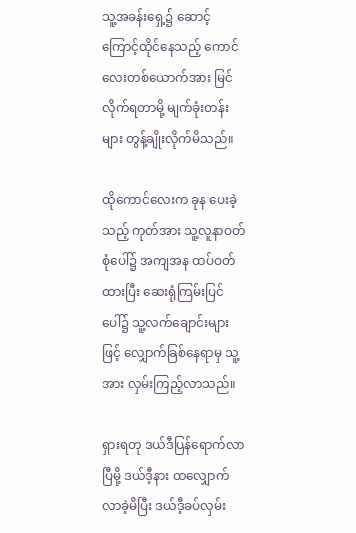သူ့အခန်းရှေ့၌ ဆောင့်ကြောင့်ထိုင်နေသည့် ကောင်လေးတစ်ယောက်အား မြင်လိုက်ရတာမို့ မျက်ခုံးတန်းများ တွန့်ချိုးလိုက်မိသည်။

ထိုကောင်လေးက ခုန ပေးခဲ့သည့် ကုတ်အား သူ့လူနာဝတ်စုံပေါ်၌ အကျအန ထပ်ဝတ်ထားပြီး ဆေးရုံကြမ်းပြင်ပေါ်၌ သူ့လက်ချောင်းများဖြင့် လျှောက်ခြစ်နေရာမှ သူ့အား လှမ်းကြည့်လာသည်။

ရှားရတု ဒယ်ဒီပြန်ရောက်လာပြီမို့ ဒယ်ဒီ့နား ထလျှောက်လာခဲ့မိပြီး ဒယ်ဒီ့ခပ်လှမ်း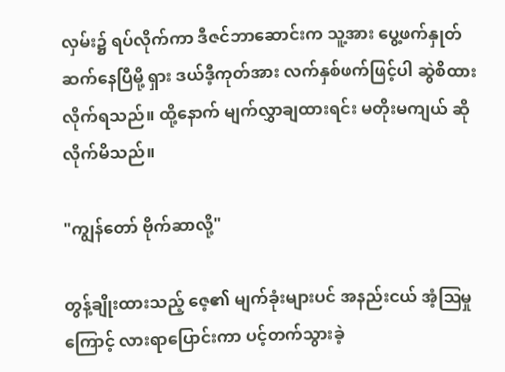လှမ်း၌ ရပ်လိုက်ကာ ဒီဇင်ဘာဆောင်းက သူ့အား ပွေ့ဖက်နှုတ်ဆက်နေပြီမို့ ရှား ဒယ်ဒီ့ကုတ်အား လက်နှစ်ဖက်ဖြင့်ပါ ဆွဲစိထားလိုက်ရသည်။ ထို့‌နောက် မျက်လွှာချထားရင်း မတိုးမကျယ် ဆိုလိုက်မိသည်။

"ကျွန်တော် ဗိုက်ဆာလို့"

တွန့်ချိုးထားသည့် ဇေ့၏ မျက်ခုံးများပင် အနည်းငယ် အံ့ဩမှုကြောင့် လားရာပြောင်းကာ ပင့်တက်သွားခဲ့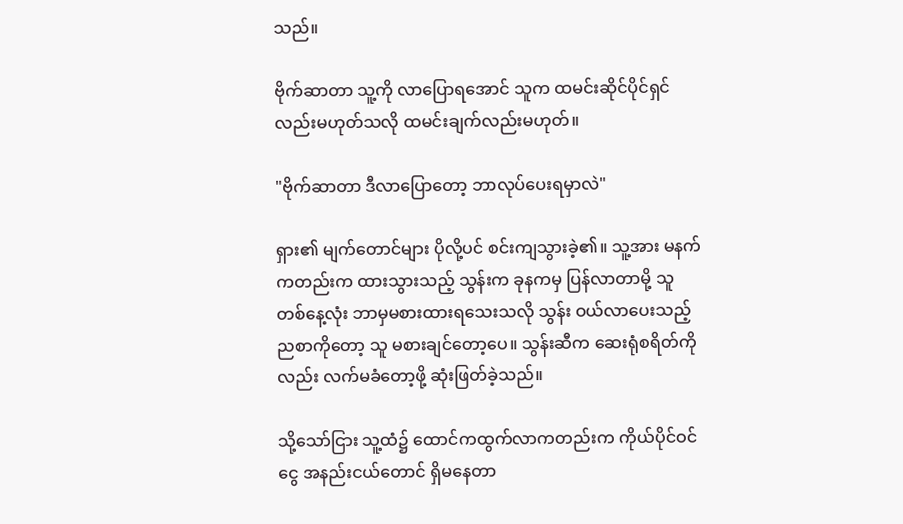သည်။

ဗိုက်ဆာတာ သူ့ကို လာပြောရအောင် သူက ထမင်းဆိုင်ပိုင်ရှင်လည်းမဟုတ်သလို ထမင်းချက်လည်းမဟုတ်။

"ဗိုက်ဆာတာ ဒီလာပြောတော့ ဘာလုပ်ပေးရမှာလဲ"

ရှား၏ မျက်တောင်များ ပိုလို့ပင် စင်းကျသွားခဲ့၏။ သူ့အား မနက်ကတည်းက ထားသွားသည့် သွန်းက ခုနကမှ ပြန်လာတာမို့ သူ တစ်နေ့လုံး ဘာမှမစားထားရသေးသလို သွန်း ဝယ်လာပေးသည့် ညစာကိုတော့ သူ မစားချင်တော့ပေ။ သွန်းဆီက ဆေးရုံစရိတ်ကိုလည်း လက်မခံတော့ဖို့ ဆုံးဖြတ်ခဲ့သည်။

သို့သော်ငြား သူ့ထံ၌ ထောင်ကထွက်လာကတည်းက ကိုယ်ပိုင်ဝင်ငွေ အနည်းငယ်တောင် ရှိမနေတာ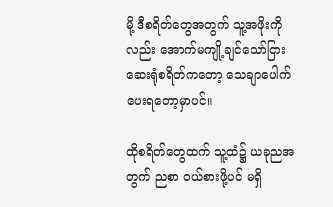မို့ ဒီစရိတ်တွေအတွက် သူ့အဖိုးကိုလည်း အောက်မကျို့ချင်သော်ငြား ဆေးရုံစရိတ်ကတော့ သေချာပေါက် ပေးရတော့မှာပင်။

ထိုစရိတ်တွေထက် သူ့ထံ၌ ယခုညအတွက် ညစာ ဝယ်စားဖို့ပင် မရှိ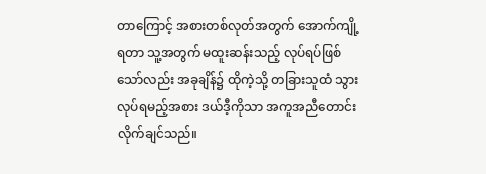တာကြောင့် အစားတစ်လုတ်အတွက် အောက်ကျို့ရတာ သူ့အတွက် မထူးဆန်းသည့် လုပ်ရပ်ဖြစ်သော်လည်း အခုချိန်၌ ထိုကဲ့သို့ တခြားသူထံ သွားလုပ်ရမည့်အစား ဒယ်ဒီ့ကိုသာ အကူအညီတောင်းလိုက်ချင်သည်။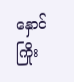နှောင်ကြိုး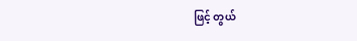ဖြင့် တွယ်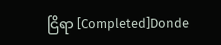ငြိရာ [Completed]Donde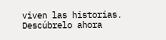viven las historias. Descúbrelo ahora